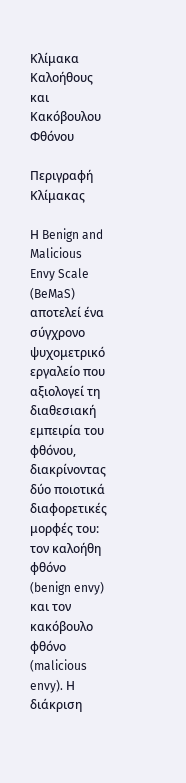Κλίμακα Καλοήθους και Κακόβουλου Φθόνου

Περιγραφή Κλίμακας

Η Benign and Malicious Envy Scale (BeMaS) αποτελεί ένα σύγχρονο ψυχομετρικό εργαλείο που αξιολογεί τη διαθεσιακή εμπειρία του φθόνου, διακρίνοντας δύο ποιοτικά διαφορετικές μορφές του: τον καλοήθη φθόνο (benign envy) και τον κακόβουλο φθόνο (malicious envy). Η διάκριση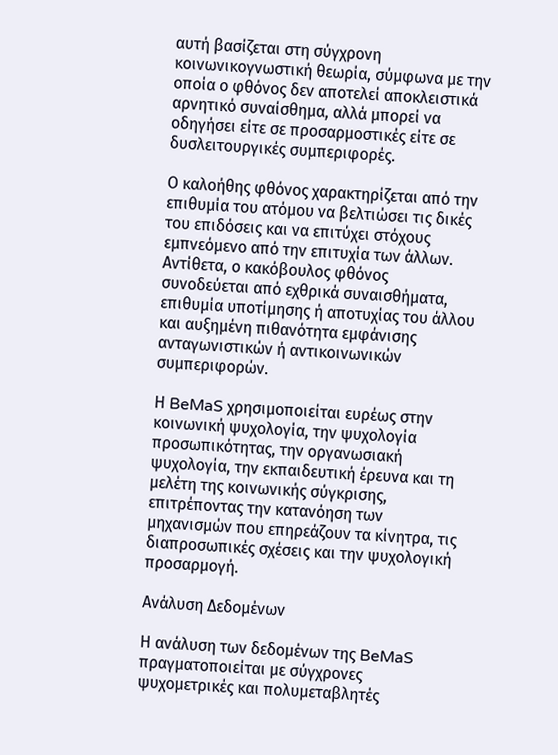αυτή βασίζεται στη σύγχρονη κοινωνικογνωστική θεωρία, σύμφωνα με την οποία ο φθόνος δεν αποτελεί αποκλειστικά αρνητικό συναίσθημα, αλλά μπορεί να οδηγήσει είτε σε προσαρμοστικές είτε σε δυσλειτουργικές συμπεριφορές.

Ο καλοήθης φθόνος χαρακτηρίζεται από την επιθυμία του ατόμου να βελτιώσει τις δικές του επιδόσεις και να επιτύχει στόχους εμπνεόμενο από την επιτυχία των άλλων. Αντίθετα, ο κακόβουλος φθόνος συνοδεύεται από εχθρικά συναισθήματα, επιθυμία υποτίμησης ή αποτυχίας του άλλου και αυξημένη πιθανότητα εμφάνισης ανταγωνιστικών ή αντικοινωνικών συμπεριφορών.

Η BeMaS χρησιμοποιείται ευρέως στην κοινωνική ψυχολογία, την ψυχολογία προσωπικότητας, την οργανωσιακή ψυχολογία, την εκπαιδευτική έρευνα και τη μελέτη της κοινωνικής σύγκρισης, επιτρέποντας την κατανόηση των μηχανισμών που επηρεάζουν τα κίνητρα, τις διαπροσωπικές σχέσεις και την ψυχολογική προσαρμογή.

Ανάλυση Δεδομένων

Η ανάλυση των δεδομένων της BeMaS πραγματοποιείται με σύγχρονες ψυχομετρικές και πολυμεταβλητές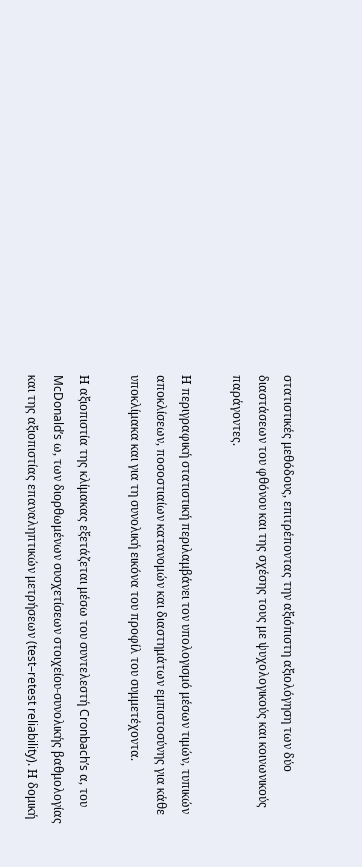στατιστικές μεθόδους, επιτρέποντας την αξιόπιστη αξιολόγηση των δύο διαστάσεων του φθόνου και της σχέσης τους με ψυχολογικούς και κοινωνικούς παράγοντες.

Η περιγραφική στατιστική περιλαμβάνει τον υπολογισμό μέσων τιμών, τυπικών αποκλίσεων, ποσοστιαίων κατανομών και διαστημάτων εμπιστοσύνης για κάθε υποκλίμακα και για τη συνολική εικόνα του προφίλ του συμμετέχοντα.

Η αξιοπιστία της κλίμακας εξετάζεται μέσω του συντελεστή Cronbach’s α, του McDonald’s ω, των διορθωμένων συσχετίσεων στοιχείου-συνολικής βαθμολογίας και της αξιοπιστίας επαναληπτικών μετρήσεων (test–retest reliability). Η δομική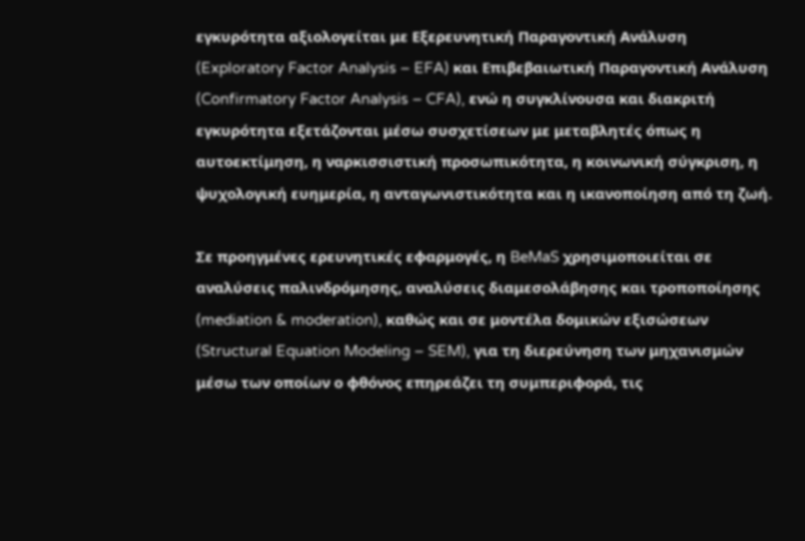εγκυρότητα αξιολογείται με Εξερευνητική Παραγοντική Ανάλυση (Exploratory Factor Analysis – EFA) και Επιβεβαιωτική Παραγοντική Ανάλυση (Confirmatory Factor Analysis – CFA), ενώ η συγκλίνουσα και διακριτή εγκυρότητα εξετάζονται μέσω συσχετίσεων με μεταβλητές όπως η αυτοεκτίμηση, η ναρκισσιστική προσωπικότητα, η κοινωνική σύγκριση, η ψυχολογική ευημερία, η ανταγωνιστικότητα και η ικανοποίηση από τη ζωή.

Σε προηγμένες ερευνητικές εφαρμογές, η BeMaS χρησιμοποιείται σε αναλύσεις παλινδρόμησης, αναλύσεις διαμεσολάβησης και τροποποίησης (mediation & moderation), καθώς και σε μοντέλα δομικών εξισώσεων (Structural Equation Modeling – SEM), για τη διερεύνηση των μηχανισμών μέσω των οποίων ο φθόνος επηρεάζει τη συμπεριφορά, τις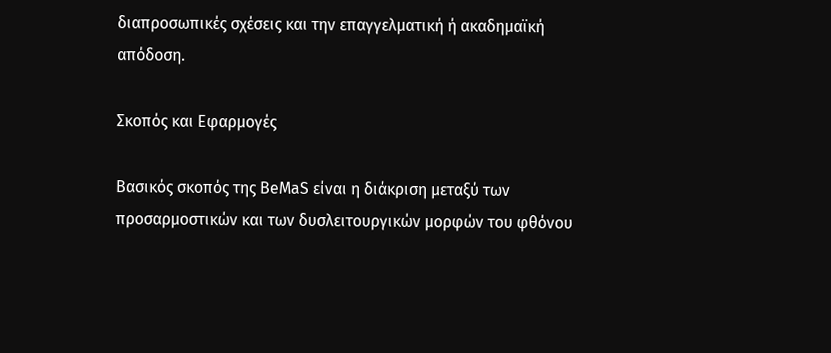διαπροσωπικές σχέσεις και την επαγγελματική ή ακαδημαϊκή απόδοση.

Σκοπός και Εφαρμογές

Βασικός σκοπός της BeMaS είναι η διάκριση μεταξύ των προσαρμοστικών και των δυσλειτουργικών μορφών του φθόνου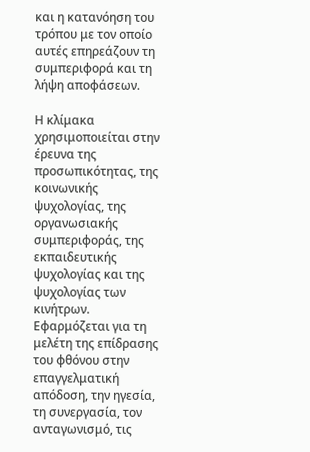και η κατανόηση του τρόπου με τον οποίο αυτές επηρεάζουν τη συμπεριφορά και τη λήψη αποφάσεων.

Η κλίμακα χρησιμοποιείται στην έρευνα της προσωπικότητας, της κοινωνικής ψυχολογίας, της οργανωσιακής συμπεριφοράς, της εκπαιδευτικής ψυχολογίας και της ψυχολογίας των κινήτρων. Εφαρμόζεται για τη μελέτη της επίδρασης του φθόνου στην επαγγελματική απόδοση, την ηγεσία, τη συνεργασία, τον ανταγωνισμό, τις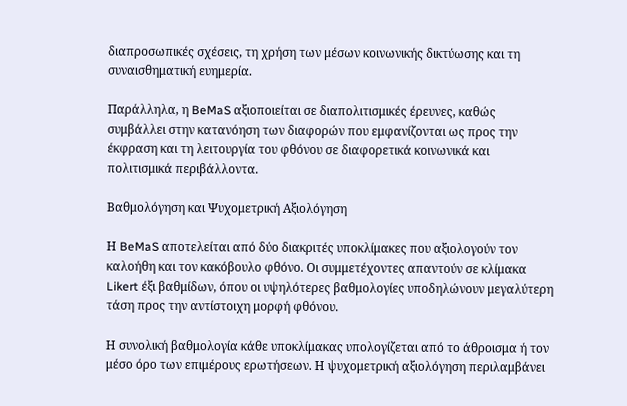διαπροσωπικές σχέσεις, τη χρήση των μέσων κοινωνικής δικτύωσης και τη συναισθηματική ευημερία.

Παράλληλα, η BeMaS αξιοποιείται σε διαπολιτισμικές έρευνες, καθώς συμβάλλει στην κατανόηση των διαφορών που εμφανίζονται ως προς την έκφραση και τη λειτουργία του φθόνου σε διαφορετικά κοινωνικά και πολιτισμικά περιβάλλοντα.

Βαθμολόγηση και Ψυχομετρική Αξιολόγηση

Η BeMaS αποτελείται από δύο διακριτές υποκλίμακες που αξιολογούν τον καλοήθη και τον κακόβουλο φθόνο. Οι συμμετέχοντες απαντούν σε κλίμακα Likert έξι βαθμίδων, όπου οι υψηλότερες βαθμολογίες υποδηλώνουν μεγαλύτερη τάση προς την αντίστοιχη μορφή φθόνου.

Η συνολική βαθμολογία κάθε υποκλίμακας υπολογίζεται από το άθροισμα ή τον μέσο όρο των επιμέρους ερωτήσεων. Η ψυχομετρική αξιολόγηση περιλαμβάνει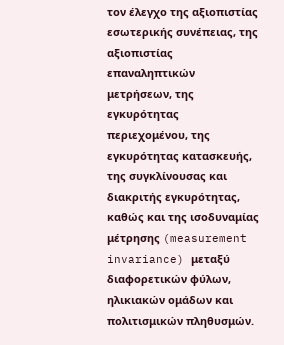τον έλεγχο της αξιοπιστίας εσωτερικής συνέπειας, της αξιοπιστίας επαναληπτικών μετρήσεων, της εγκυρότητας περιεχομένου, της εγκυρότητας κατασκευής, της συγκλίνουσας και διακριτής εγκυρότητας, καθώς και της ισοδυναμίας μέτρησης (measurement invariance) μεταξύ διαφορετικών φύλων, ηλικιακών ομάδων και πολιτισμικών πληθυσμών.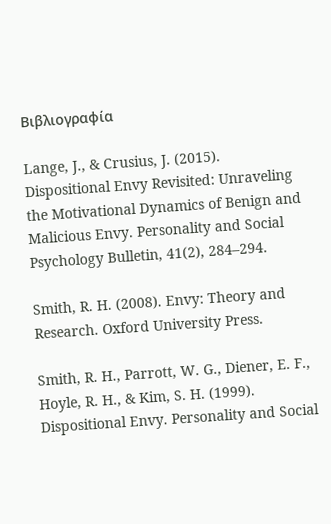Βιβλιογραφία

Lange, J., & Crusius, J. (2015). Dispositional Envy Revisited: Unraveling the Motivational Dynamics of Benign and Malicious Envy. Personality and Social Psychology Bulletin, 41(2), 284–294.

Smith, R. H. (2008). Envy: Theory and Research. Oxford University Press.

Smith, R. H., Parrott, W. G., Diener, E. F., Hoyle, R. H., & Kim, S. H. (1999). Dispositional Envy. Personality and Social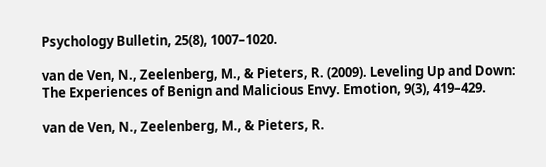Psychology Bulletin, 25(8), 1007–1020.

van de Ven, N., Zeelenberg, M., & Pieters, R. (2009). Leveling Up and Down: The Experiences of Benign and Malicious Envy. Emotion, 9(3), 419–429.

van de Ven, N., Zeelenberg, M., & Pieters, R.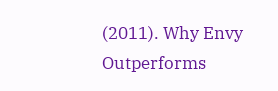(2011). Why Envy Outperforms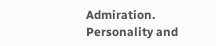Admiration. Personality and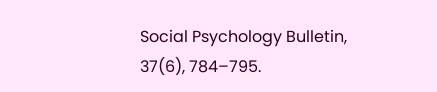Social Psychology Bulletin, 37(6), 784–795.